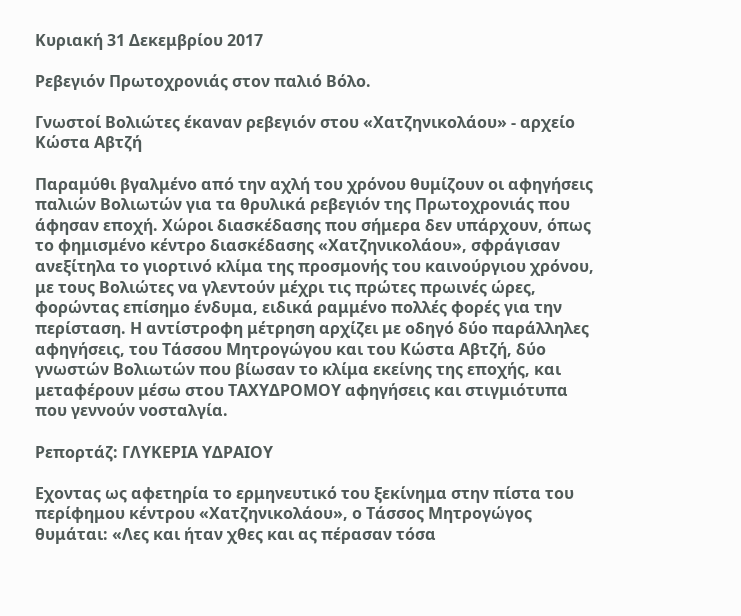Κυριακή 31 Δεκεμβρίου 2017

Ρεβεγιόν Πρωτοχρονιάς στον παλιό Βόλο.

Γνωστοί Βολιώτες έκαναν ρεβεγιόν στου «Χατζηνικολάου» - αρχείο Κώστα Αβτζή

Παραμύθι βγαλμένο από την αχλή του χρόνου θυμίζουν οι αφηγήσεις παλιών Βολιωτών για τα θρυλικά ρεβεγιόν της Πρωτοχρονιάς που άφησαν εποχή. Χώροι διασκέδασης που σήμερα δεν υπάρχουν, όπως το φημισμένο κέντρο διασκέδασης «Χατζηνικολάου», σφράγισαν ανεξίτηλα το γιορτινό κλίμα της προσμονής του καινούργιου χρόνου, με τους Βολιώτες να γλεντούν μέχρι τις πρώτες πρωινές ώρες, φορώντας επίσημο ένδυμα, ειδικά ραμμένο πολλές φορές για την περίσταση. Η αντίστροφη μέτρηση αρχίζει με οδηγό δύο παράλληλες αφηγήσεις, του Τάσσου Μητρογώγου και του Κώστα Αβτζή, δύο γνωστών Βολιωτών που βίωσαν το κλίμα εκείνης της εποχής, και μεταφέρουν μέσω στου ΤΑΧΥΔΡΟΜΟΥ αφηγήσεις και στιγμιότυπα που γεννούν νοσταλγία.

Ρεπορτάζ: ΓΛΥΚΕΡΙΑ ΥΔΡΑΙΟΥ

Εχοντας ως αφετηρία το ερμηνευτικό του ξεκίνημα στην πίστα του περίφημου κέντρου «Χατζηνικολάου», ο Τάσσος Μητρογώγος θυμάται: «Λες και ήταν χθες και ας πέρασαν τόσα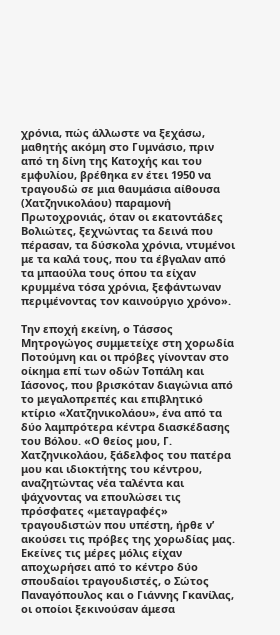χρόνια, πώς άλλωστε να ξεχάσω, μαθητής ακόμη στο Γυμνάσιο, πριν από τη δίνη της Κατοχής και του εμφυλίου, βρέθηκα εν έτει 1950 να τραγουδώ σε μια θαυμάσια αίθουσα (Χατζηνικολάου) παραμονή Πρωτοχρονιάς, όταν οι εκατοντάδες Βολιώτες, ξεχνώντας τα δεινά που πέρασαν, τα δύσκολα χρόνια, ντυμένοι με τα καλά τους, που τα έβγαλαν από τα μπαούλα τους όπου τα είχαν κρυμμένα τόσα χρόνια, ξεφάντωναν περιμένοντας τον καινούργιο χρόνο».

Την εποχή εκείνη, ο Τάσσος Μητρογώγος συμμετείχε στη χορωδία Ποτούμνη και οι πρόβες γίνονταν στο οίκημα επί των οδών Τοπάλη και Ιάσονος, που βρισκόταν διαγώνια από το μεγαλοπρεπές και επιβλητικό κτίριο «Χατζηνικολάου», ένα από τα δύο λαμπρότερα κέντρα διασκέδασης του Βόλου. «Ο θείος μου, Γ. Χατζηνικολάου, ξάδελφος του πατέρα μου και ιδιοκτήτης του κέντρου, αναζητώντας νέα ταλέντα και ψάχνοντας να επουλώσει τις πρόσφατες «μεταγραφές» τραγουδιστών που υπέστη, ήρθε ν’ ακούσει τις πρόβες της χορωδίας μας. Εκείνες τις μέρες μόλις είχαν αποχωρήσει από το κέντρο δύο σπουδαίοι τραγουδιστές, ο Σώτος Παναγόπουλος και ο Γιάννης Γκανίλας, οι οποίοι ξεκινούσαν άμεσα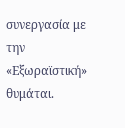συνεργασία με την «Εξωραϊστική» θυμάται.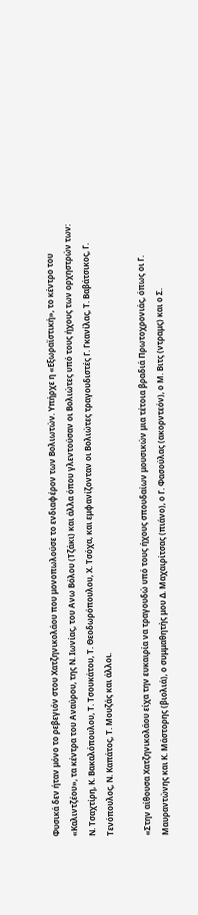Φυσικά δεν ήταν μόνο το ρεβεγιόν στου Χατζηνικολάου που μονοπωλούσε το ενδιαφέρον των Βολιωτών. Υπήρχε η «Εξωραϊστική», το κέντρο του «Καλιντζέου», τα κέντρα του Αναύρου, της Ν. Ιωνίας, του Ανω Βόλου (Τζάκι) και άλλα όπου γλεντούσαν οι Βολιώτες υπό τους ήχους των ορχηστρών των: Ν. Τσαχτίρη, Κ. Βακαλόπουλου, Τ. Τσουκάτου, Τ. Θεοδωρόπουλου, Χ. Τσόχα, και εμφανίζονταν οι Βολιώτες τραγουδιστές Γ. Γκανίλας, Τ. Βαβάτσικος, Γ. Τενόπουλος, Ν. Καπάτος, Τ. Μουζάς και άλλοι.

«Στην αίθουσα Χατζηνικολάου είχα την ευκαιρία να τραγουδώ υπό τους ήχους σπουδαίων μουσικών μια τέτοια βραδιά Πρωτοχρονιάς, όπως οι Γ. Μαυραντώνης και Κ. Μάστορης (βιολιά), ο συμμαθητής μου Δ. Μαχαιρίτσας (πιάνο), ο Γ. Φασούλας (ακορντεόν), ο Μ. Βιτς (ντραμς) και ο Σ.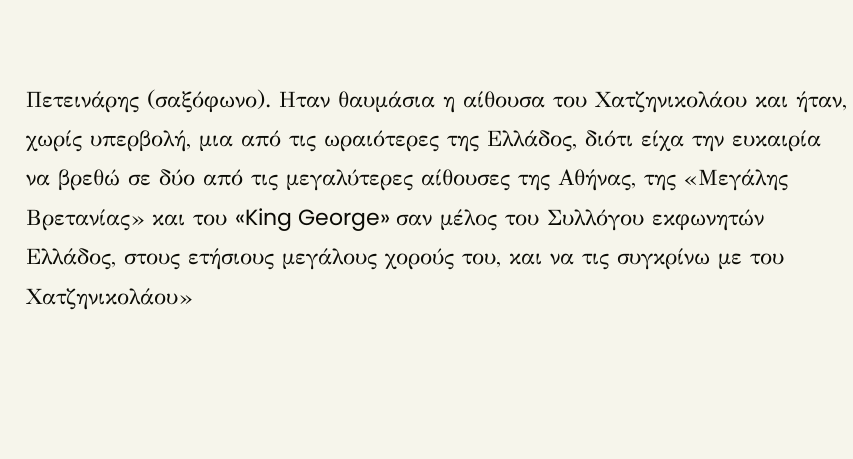Πετεινάρης (σαξόφωνο). Ηταν θαυμάσια η αίθουσα του Χατζηνικολάου και ήταν, χωρίς υπερβολή, μια από τις ωραιότερες της Ελλάδος, διότι είχα την ευκαιρία να βρεθώ σε δύο από τις μεγαλύτερες αίθουσες της Αθήνας, της «Μεγάλης Βρετανίας» και του «King George» σαν μέλος του Συλλόγου εκφωνητών Ελλάδος, στους ετήσιους μεγάλους χορούς του, και να τις συγκρίνω με του Χατζηνικολάου»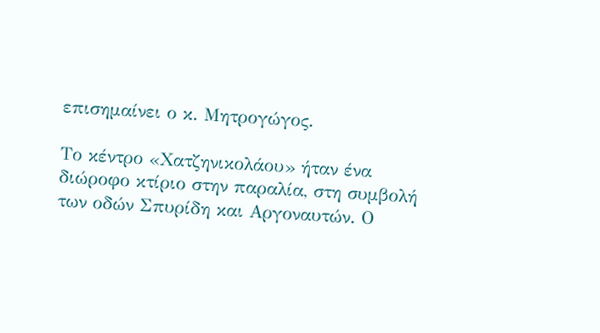επισημαίνει ο κ. Μητρογώγος.

Το κέντρο «Χατζηνικολάου» ήταν ένα διώροφο κτίριο στην παραλία, στη συμβολή των οδών Σπυρίδη και Αργοναυτών. Ο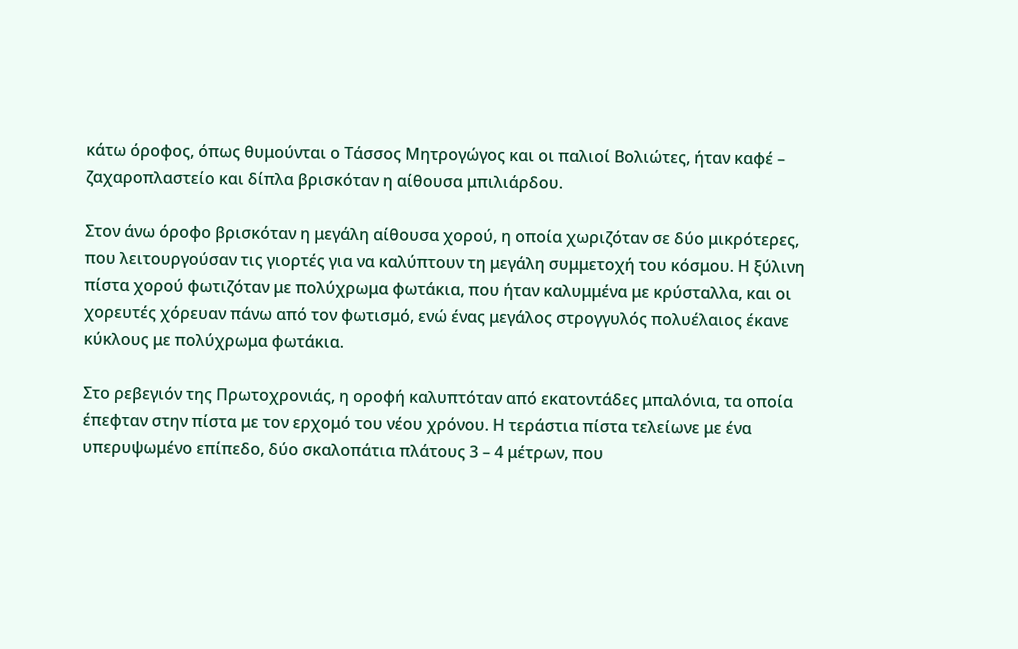κάτω όροφος, όπως θυμούνται ο Τάσσος Μητρογώγος και οι παλιοί Βολιώτες, ήταν καφέ – ζαχαροπλαστείο και δίπλα βρισκόταν η αίθουσα μπιλιάρδου.

Στον άνω όροφο βρισκόταν η μεγάλη αίθουσα χορού, η οποία χωριζόταν σε δύο μικρότερες, που λειτουργούσαν τις γιορτές για να καλύπτουν τη μεγάλη συμμετοχή του κόσμου. Η ξύλινη πίστα χορού φωτιζόταν με πολύχρωμα φωτάκια, που ήταν καλυμμένα με κρύσταλλα, και οι χορευτές χόρευαν πάνω από τον φωτισμό, ενώ ένας μεγάλος στρογγυλός πολυέλαιος έκανε κύκλους με πολύχρωμα φωτάκια.

Στο ρεβεγιόν της Πρωτοχρονιάς, η οροφή καλυπτόταν από εκατοντάδες μπαλόνια, τα οποία έπεφταν στην πίστα με τον ερχομό του νέου χρόνου. Η τεράστια πίστα τελείωνε με ένα υπερυψωμένο επίπεδο, δύο σκαλοπάτια πλάτους 3 – 4 μέτρων, που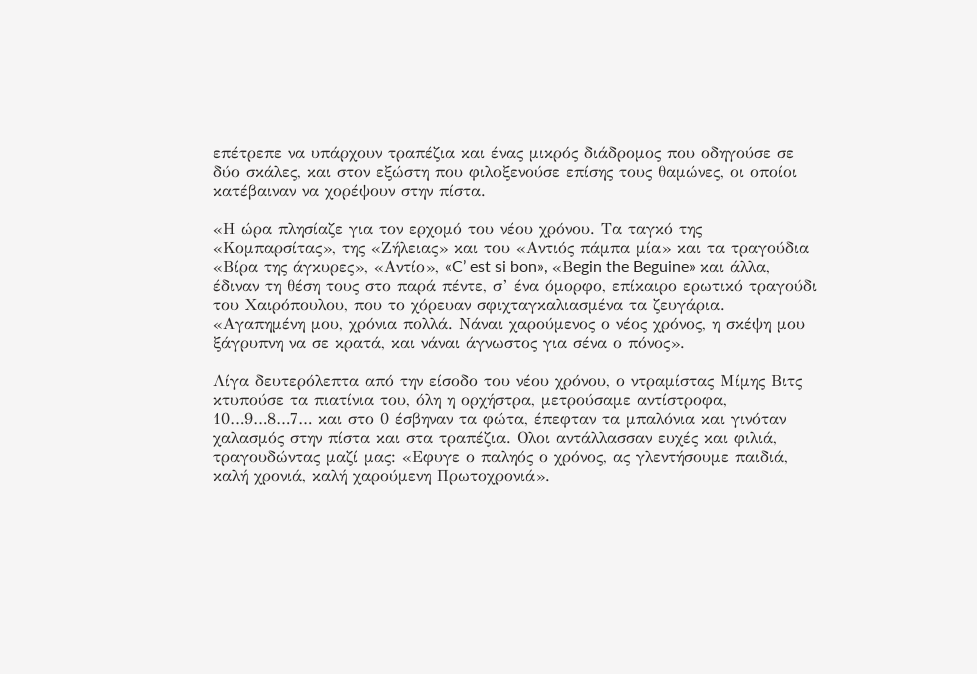επέτρεπε να υπάρχουν τραπέζια και ένας μικρός διάδρομος που οδηγούσε σε δύο σκάλες, και στον εξώστη που φιλοξενούσε επίσης τους θαμώνες, οι οποίοι κατέβαιναν να χορέψουν στην πίστα.

«Η ώρα πλησίαζε για τον ερχομό του νέου χρόνου. Τα ταγκό της «Κομπαρσίτας», της «Ζήλειας» και του «Αντιός πάμπα μία» και τα τραγούδια «Βίρα της άγκυρες», «Αντίο», «C’ est si bon», «Βegin the Beguine» και άλλα, έδιναν τη θέση τους στο παρά πέντε, σ’ ένα όμορφο, επίκαιρο ερωτικό τραγούδι του Χαιρόπουλου, που το χόρευαν σφιχταγκαλιασμένα τα ζευγάρια. «Αγαπημένη μου, χρόνια πολλά. Νάναι χαρούμενος ο νέος χρόνος, η σκέψη μου ξάγρυπνη να σε κρατά, και νάναι άγνωστος για σένα ο πόνος».

Λίγα δευτερόλεπτα από την είσοδο του νέου χρόνου, ο ντραμίστας Μίμης Βιτς κτυπούσε τα πιατίνια του, όλη η ορχήστρα, μετρούσαμε αντίστροφα, 10…9…8…7… και στο 0 έσβηναν τα φώτα, έπεφταν τα μπαλόνια και γινόταν χαλασμός στην πίστα και στα τραπέζια. Ολοι αντάλλασσαν ευχές και φιλιά, τραγουδώντας μαζί μας: «Εφυγε ο παληός ο χρόνος, ας γλεντήσουμε παιδιά, καλή χρονιά, καλή χαρούμενη Πρωτοχρονιά».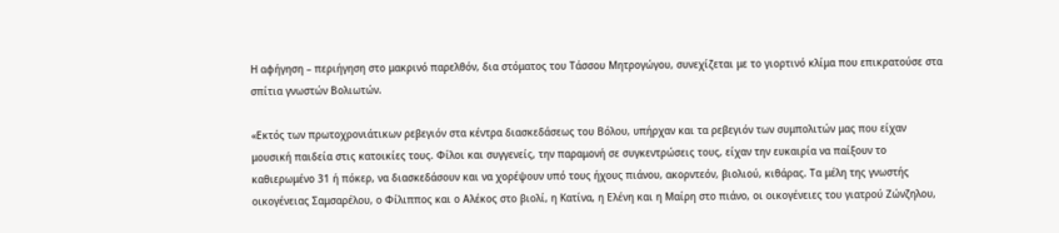Η αφήγηση – περιήγηση στο μακρινό παρελθόν, δια στόματος του Τάσσου Μητρογώγου, συνεχίζεται με το γιορτινό κλίμα που επικρατούσε στα σπίτια γνωστών Βολιωτών.

«Εκτός των πρωτοχρονιάτικων ρεβεγιόν στα κέντρα διασκεδάσεως του Βόλου, υπήρχαν και τα ρεβεγιόν των συμπολιτών μας που είχαν μουσική παιδεία στις κατοικίες τους. Φίλοι και συγγενείς, την παραμονή σε συγκεντρώσεις τους, είχαν την ευκαιρία να παίξουν το καθιερωμένο 31 ή πόκερ, να διασκεδάσουν και να χορέψουν υπό τους ήχους πιάνου, ακορντεόν, βιολιού, κιθάρας. Τα μέλη της γνωστής οικογένειας Σαμσαρέλου, ο Φίλιππος και ο Αλέκος στο βιολί, η Κατίνα, η Ελένη και η Μαίρη στο πιάνο, οι οικογένειες του γιατρού Ζώνζηλου,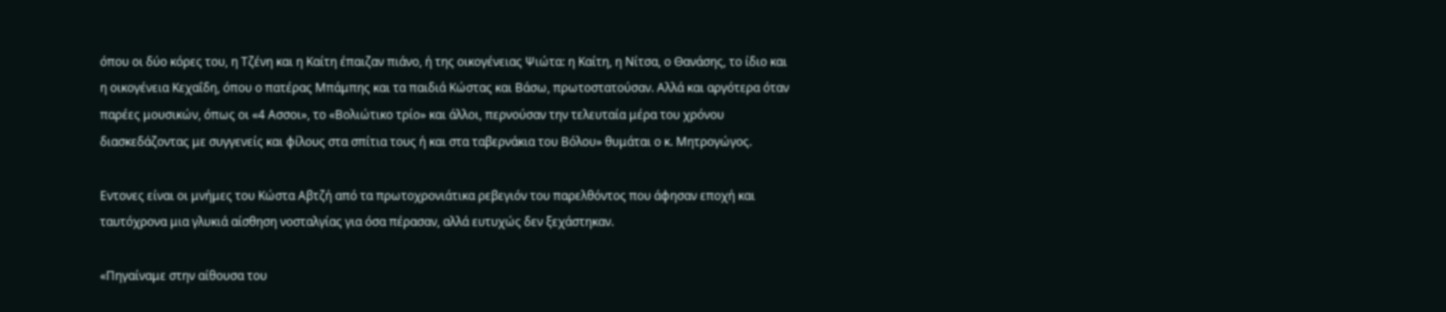όπου οι δύο κόρες του, η Τζένη και η Καίτη έπαιζαν πιάνο, ή της οικογένειας Ψιώτα: η Καίτη, η Νίτσα, ο Θανάσης, το ίδιο και η οικογένεια Κεχαΐδη, όπου ο πατέρας Μπάμπης και τα παιδιά Κώστας και Βάσω, πρωτοστατούσαν. Αλλά και αργότερα όταν παρέες μουσικών, όπως οι «4 Ασσοι», το «Βολιώτικο τρίο» και άλλοι, περνούσαν την τελευταία μέρα του χρόνου διασκεδάζοντας με συγγενείς και φίλους στα σπίτια τους ή και στα ταβερνάκια του Βόλου» θυμάται ο κ. Μητρογώγος.

Εντονες είναι οι μνήμες του Κώστα Αβτζή από τα πρωτοχρονιάτικα ρεβεγιόν του παρελθόντος που άφησαν εποχή και ταυτόχρονα μια γλυκιά αίσθηση νοσταλγίας για όσα πέρασαν, αλλά ευτυχώς δεν ξεχάστηκαν.

«Πηγαίναμε στην αίθουσα του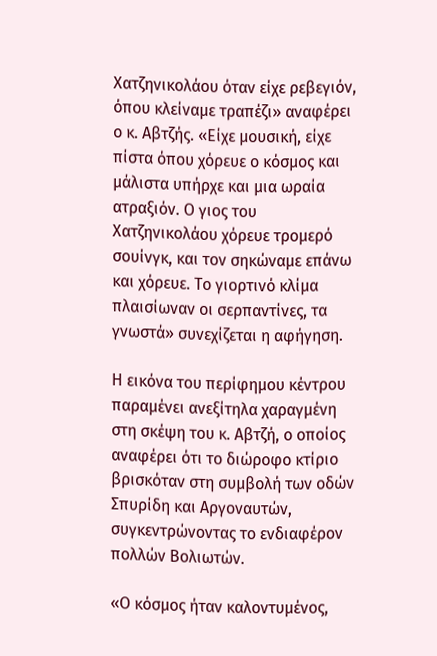Χατζηνικολάου όταν είχε ρεβεγιόν, όπου κλείναμε τραπέζι» αναφέρει ο κ. Αβτζής. «Είχε μουσική, είχε πίστα όπου χόρευε ο κόσμος και μάλιστα υπήρχε και μια ωραία ατραξιόν. Ο γιος του Χατζηνικολάου χόρευε τρομερό σουίνγκ, και τον σηκώναμε επάνω και χόρευε. Το γιορτινό κλίμα πλαισίωναν οι σερπαντίνες, τα γνωστά» συνεχίζεται η αφήγηση.

Η εικόνα του περίφημου κέντρου παραμένει ανεξίτηλα χαραγμένη στη σκέψη του κ. Αβτζή, ο οποίος αναφέρει ότι το διώροφο κτίριο βρισκόταν στη συμβολή των οδών Σπυρίδη και Αργοναυτών, συγκεντρώνοντας το ενδιαφέρον πολλών Βολιωτών.

«Ο κόσμος ήταν καλοντυμένος,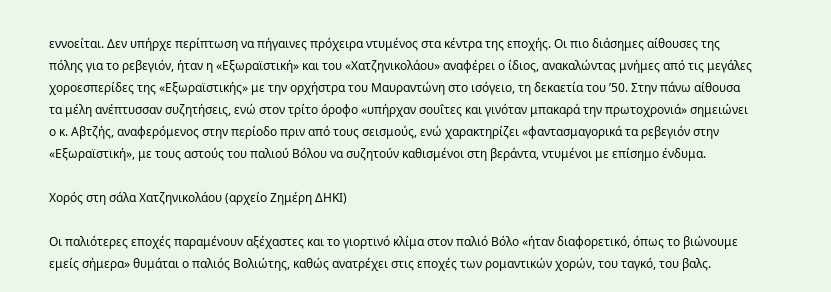εννοείται. Δεν υπήρχε περίπτωση να πήγαινες πρόχειρα ντυμένος στα κέντρα της εποχής. Οι πιο διάσημες αίθουσες της πόλης για το ρεβεγιόν, ήταν η «Εξωραϊστική» και του «Χατζηνικολάου» αναφέρει ο ίδιος, ανακαλώντας μνήμες από τις μεγάλες χοροεσπερίδες της «Εξωραϊστικής» με την ορχήστρα του Μαυραντώνη στο ισόγειο, τη δεκαετία του ’50. Στην πάνω αίθουσα τα μέλη ανέπτυσσαν συζητήσεις, ενώ στον τρίτο όροφο «υπήρχαν σουΐτες και γινόταν μπακαρά την πρωτοχρονιά» σημειώνει ο κ. Αβτζής, αναφερόμενος στην περίοδο πριν από τους σεισμούς, ενώ χαρακτηρίζει «φαντασμαγορικά τα ρεβεγιόν στην «Εξωραϊστική», με τους αστούς του παλιού Βόλου να συζητούν καθισμένοι στη βεράντα, ντυμένοι με επίσημο ένδυμα.

Χορός στη σάλα Χατζηνικολάου (αρχείο Ζημέρη ΔΗΚΙ)

Οι παλιότερες εποχές παραμένουν αξέχαστες και το γιορτινό κλίμα στον παλιό Βόλο «ήταν διαφορετικό, όπως το βιώνουμε εμείς σήμερα» θυμάται ο παλιός Βολιώτης, καθώς ανατρέχει στις εποχές των ρομαντικών χορών, του ταγκό, του βαλς.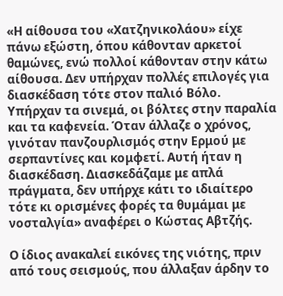«Η αίθουσα του «Χατζηνικολάου» είχε πάνω εξώστη, όπου κάθονταν αρκετοί θαμώνες, ενώ πολλοί κάθονταν στην κάτω αίθουσα. Δεν υπήρχαν πολλές επιλογές για διασκέδαση τότε στον παλιό Βόλο. Υπήρχαν τα σινεμά, οι βόλτες στην παραλία και τα καφενεία. Όταν άλλαζε ο χρόνος, γινόταν πανζουρλισμός στην Ερμού με σερπαντίνες και κομφετί. Αυτή ήταν η διασκέδαση. Διασκεδάζαμε με απλά πράγματα, δεν υπήρχε κάτι το ιδιαίτερο τότε κι ορισμένες φορές τα θυμάμαι με νοσταλγία» αναφέρει ο Κώστας Αβτζής.

Ο ίδιος ανακαλεί εικόνες της νιότης, πριν από τους σεισμούς, που άλλαξαν άρδην το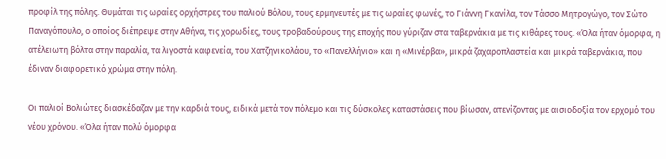προφίλ της πόλης. Θυμάται τις ωραίες ορχήστρες του παλιού Βόλου, τους ερμηνευτές με τις ωραίες φωνές, το Γιάννη Γκανίλα, τον Τάσσο Μητρογώγο, τον Σώτο Παναγόπουλο, ο οποίος διέπρεψε στην Αθήνα, τις χορωδίες, τους τροβαδούρους της εποχής που γύριζαν στα ταβερνάκια με τις κιθάρες τους. «Όλα ήταν όμορφα, η ατέλειωτη βόλτα στην παραλία, τα λιγοστά καφενεία, του Χατζηνικολάου, το «Πανελλήνιο» και η «Μινέρβα», μικρά ζαχαροπλαστεία και μικρά ταβερνάκια, που έδιναν διαφορετικό χρώμα στην πόλη.

Οι παλιοί Βολιώτες διασκέδαζαν με την καρδιά τους, ειδικά μετά τον πόλεμο και τις δύσκολες καταστάσεις που βίωσαν, ατενίζοντας με αισιοδοξία τον ερχομό του νέου χρόνου. «Όλα ήταν πολύ όμορφα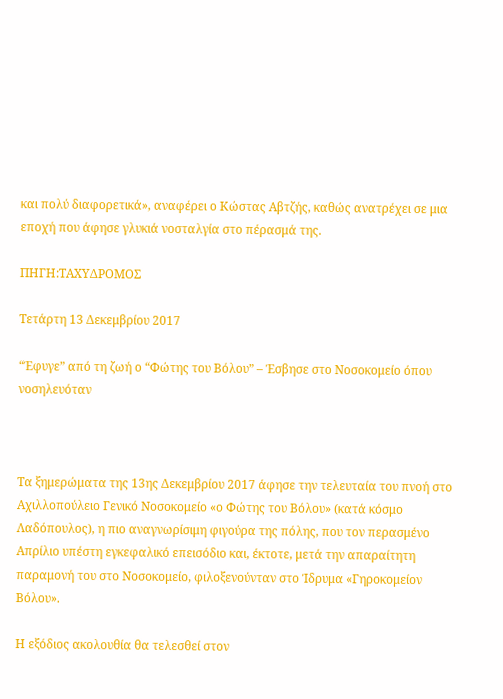και πολύ διαφορετικά», αναφέρει ο Κώστας Αβτζής, καθώς ανατρέχει σε μια εποχή που άφησε γλυκιά νοσταλγία στο πέρασμά της.

ΠΗΓΗ:TΑΧΥΔΡΟΜΟΣ

Τετάρτη 13 Δεκεμβρίου 2017

“Έφυγε” από τη ζωή ο “Φώτης του Βόλου” – Έσβησε στο Νοσοκομείο όπου νοσηλευόταν



Τα ξημερώματα της 13ης Δεκεμβρίου 2017 άφησε την τελευταία του πνοή στο Αχιλλοπούλειο Γενικό Νοσοκομείο «ο Φώτης του Βόλου» (κατά κόσμο Λαδόπουλος), η πιο αναγνωρίσιμη φιγούρα της πόλης, που τον περασμένο Απρίλιο υπέστη εγκεφαλικό επεισόδιο και, έκτοτε, μετά την απαραίτητη παραμονή του στο Νοσοκομείο, φιλοξενούνταν στο Ίδρυμα «Γηροκομείον Βόλου».

Η εξόδιος ακολουθία θα τελεσθεί στον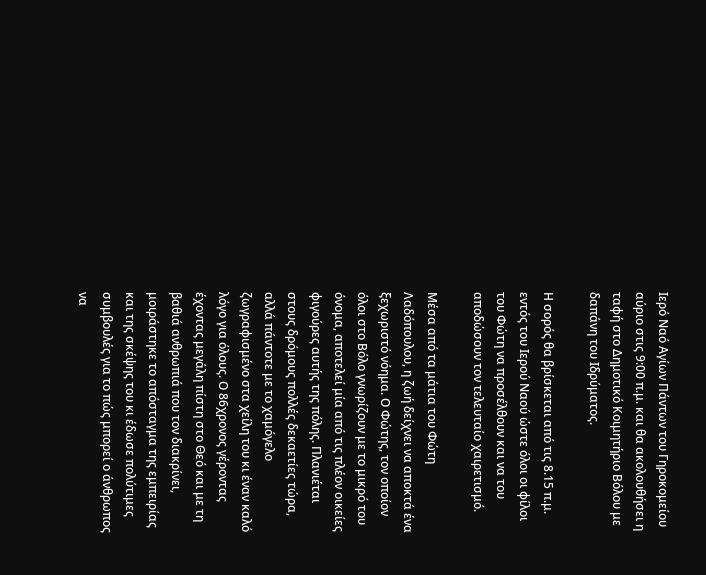Ιερό Ναό Αγίων Πάντων του Γηροκομείου αύριο στις 9:00 π.μ. και θα ακολουθήσει η ταφή στο Δημοτικό Κοιμητήριο Βόλου με δαπάνη του Ιδρύματος.

Η σορός θα βρίσκεται από τις 8.15 π.μ. εντός του Ιερού Ναού ώστε όλοι οι φίλοι του Φώτη να προσέλθουν και να του αποδώσουν τον τελευταίο χαιρετισμό.

Μέσα από τα μάτια του Φώτη Λαδόπουλου, η ζωή δείχνει να αποκτά ένα ξεχωριστό νόημα. Ο Φώτης, τον οποίον όλοι στο Βόλο γνωρίζουν με το μικρό του όνομα, αποτελεί μία από τις πλέον οικείες φιγούρες αυτής της πόλης. Πλανιέται στους δρόμους πολλές δεκαετίες τώρα, αλλά πάντοτε με το χαμόγελο ζωγραφισμένο στα χείλη του κι έναν καλό λόγο για όλους. Ο 86χρονος γέροντας έχοντας μεγάλη πίστη στο Θεό και με τη βαθιά ανθρωπιά που τον διακρίνει, μοιράστηκε το απόσταγμα της εμπειρίας και της σκέψης του κι έδωσε πολύτιμες συμβουλές για το πώς μπορεί ο άνθρωπος να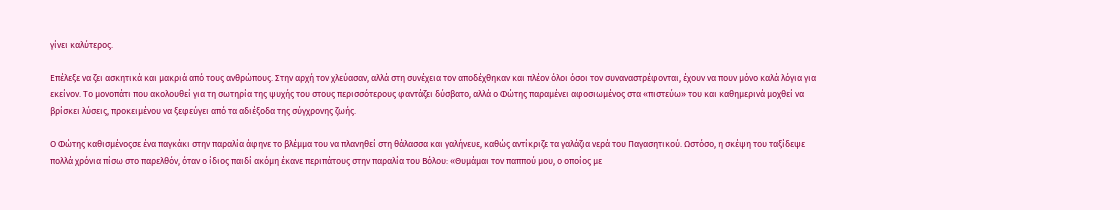γίνει καλύτερος.

Επέλεξε να ζει ασκητικά και μακριά από τους ανθρώπους. Στην αρχή τον χλεύασαν, αλλά στη συνέχεια τον αποδέχθηκαν και πλέον όλοι όσοι τον συναναστρέφονται, έχουν να πουν μόνο καλά λόγια για εκείνον. Το μονοπάτι που ακολουθεί για τη σωτηρία της ψυχής του στους περισσότερους φαντάζει δύσβατο, αλλά ο Φώτης παραμένει αφοσιωμένος στα «πιστεύω» του και καθημερινά μοχθεί να βρίσκει λύσεις, προκειμένου να ξεφεύγει από τα αδιέξοδα της σύγχρονης ζωής.

Ο Φώτης καθισμένοςσε ένα παγκάκι στην παραλία άφηνε το βλέμμα του να πλανηθεί στη θάλασσα και γαλήνευε, καθώς αντίκριζε τα γαλάζια νερά του Παγασητικού. Ωστόσο, η σκέψη του ταξίδεψε πολλά χρόνια πίσω στο παρελθόν, όταν ο ίδιος παιδί ακόμη έκανε περιπάτους στην παραλία του Βόλου: «Θυμάμαι τον παππού μου, ο οποίος με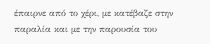έπαιρνε από το χέρι, με κατέβαζε στην παραλία και με την παρουσία του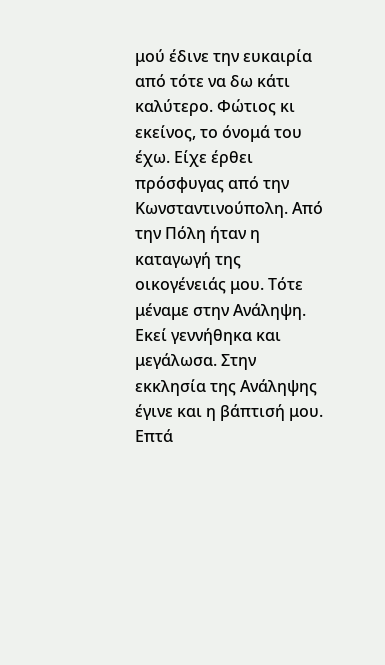μού έδινε την ευκαιρία από τότε να δω κάτι καλύτερο. Φώτιος κι εκείνος, το όνομά του έχω. Είχε έρθει πρόσφυγας από την Κωνσταντινούπολη. Από την Πόλη ήταν η καταγωγή της οικογένειάς μου. Τότε μέναμε στην Ανάληψη. Εκεί γεννήθηκα και μεγάλωσα. Στην εκκλησία της Ανάληψης έγινε και η βάπτισή μου. Επτά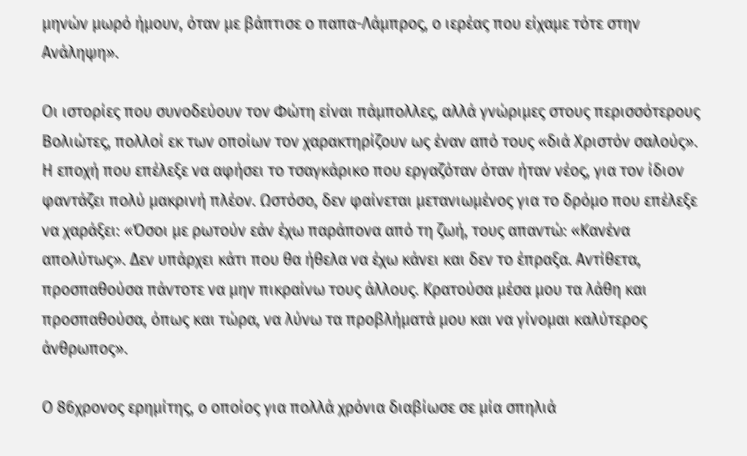μηνών μωρό ήμουν, όταν με βάπτισε ο παπα-Λάμπρος, ο ιερέας που είχαμε τότε στην Ανάληψη».

Οι ιστορίες που συνοδεύουν τον Φώτη είναι πάμπολλες, αλλά γνώριμες στους περισσότερους Βολιώτες, πολλοί εκ των οποίων τον χαρακτηρίζουν ως έναν από τους «διά Χριστόν σαλούς». Η εποχή που επέλεξε να αφήσει το τσαγκάρικο που εργαζόταν όταν ήταν νέος, για τον ίδιον φαντάζει πολύ μακρινή πλέον. Ωστόσο, δεν φαίνεται μετανιωμένος για το δρόμο που επέλεξε να χαράξει: «Όσοι με ρωτούν εάν έχω παράπονα από τη ζωή, τους απαντώ: «Κανένα απολύτως». Δεν υπάρχει κάτι που θα ήθελα να έχω κάνει και δεν το έπραξα. Αντίθετα, προσπαθούσα πάντοτε να μην πικραίνω τους άλλους. Κρατούσα μέσα μου τα λάθη και προσπαθούσα, όπως και τώρα, να λύνω τα προβλήματά μου και να γίνομαι καλύτερος άνθρωπος».

Ο 86χρονος ερημίτης, ο οποίος για πολλά χρόνια διαβίωσε σε μία σπηλιά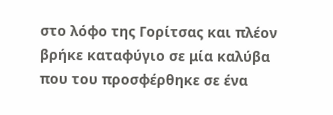στο λόφο της Γορίτσας και πλέον βρήκε καταφύγιο σε μία καλύβα που του προσφέρθηκε σε ένα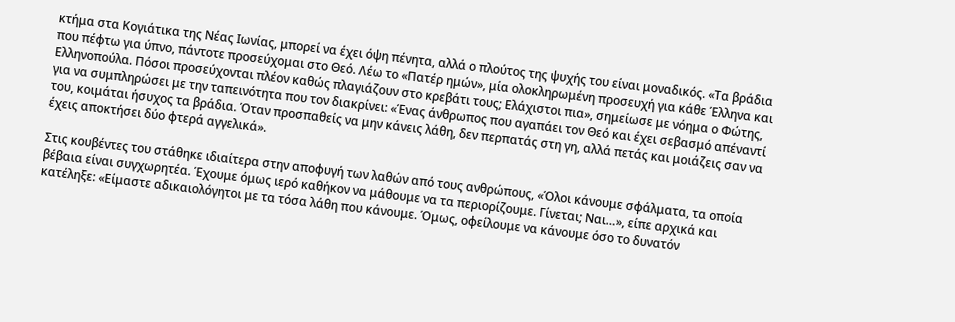κτήμα στα Κογιάτικα της Νέας Ιωνίας, μπορεί να έχει όψη πένητα, αλλά ο πλούτος της ψυχής του είναι μοναδικός. «Τα βράδια που πέφτω για ύπνο, πάντοτε προσεύχομαι στο Θεό. Λέω το «Πατέρ ημών», μία ολοκληρωμένη προσευχή για κάθε Έλληνα και Ελληνοπούλα. Πόσοι προσεύχονται πλέον καθώς πλαγιάζουν στο κρεβάτι τους; Ελάχιστοι πια», σημείωσε με νόημα ο Φώτης, για να συμπληρώσει με την ταπεινότητα που τον διακρίνει: «Ένας άνθρωπος που αγαπάει τον Θεό και έχει σεβασμό απέναντί του, κοιμάται ήσυχος τα βράδια. Όταν προσπαθείς να μην κάνεις λάθη, δεν περπατάς στη γη, αλλά πετάς και μοιάζεις σαν να έχεις αποκτήσει δύο φτερά αγγελικά».

Στις κουβέντες του στάθηκε ιδιαίτερα στην αποφυγή των λαθών από τους ανθρώπους, «Όλοι κάνουμε σφάλματα, τα οποία βέβαια είναι συγχωρητέα. Έχουμε όμως ιερό καθήκον να μάθουμε να τα περιορίζουμε. Γίνεται; Ναι…», είπε αρχικά και κατέληξε: «Είμαστε αδικαιολόγητοι με τα τόσα λάθη που κάνουμε. Όμως, οφείλουμε να κάνουμε όσο το δυνατόν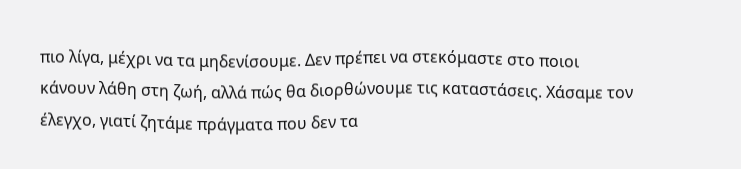πιο λίγα, μέχρι να τα μηδενίσουμε. Δεν πρέπει να στεκόμαστε στο ποιοι κάνουν λάθη στη ζωή, αλλά πώς θα διορθώνουμε τις καταστάσεις. Χάσαμε τον έλεγχο, γιατί ζητάμε πράγματα που δεν τα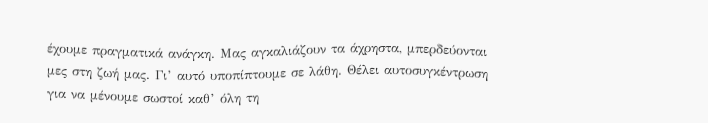έχουμε πραγματικά ανάγκη. Μας αγκαλιάζουν τα άχρηστα, μπερδεύονται μες στη ζωή μας. Γι’ αυτό υποπίπτουμε σε λάθη. Θέλει αυτοσυγκέντρωση για να μένουμε σωστοί καθ’ όλη τη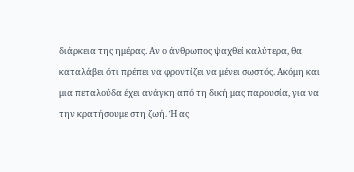διάρκεια της ημέρας. Αν ο άνθρωπος ψαχθεί καλύτερα, θα καταλάβει ότι πρέπει να φροντίζει να μένει σωστός. Ακόμη και μια πεταλούδα έχει ανάγκη από τη δική μας παρουσία, για να την κρατήσουμε στη ζωή. Ή ας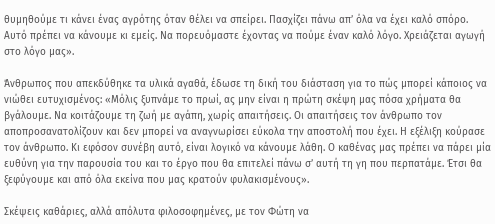θυμηθούμε τι κάνει ένας αγρότης όταν θέλει να σπείρει. Πασχίζει πάνω απ’ όλα να έχει καλό σπόρο. Αυτό πρέπει να κάνουμε κι εμείς. Να πορευόμαστε έχοντας να πούμε έναν καλό λόγο. Χρειάζεται αγωγή στο λόγο μας».

Άνθρωπος που απεκδύθηκε τα υλικά αγαθά, έδωσε τη δική του διάσταση για το πώς μπορεί κάποιος να νιώθει ευτυχισμένος: «Μόλις ξυπνάμε το πρωί, ας μην είναι η πρώτη σκέψη μας πόσα χρήματα θα βγάλουμε. Να κοιτάζουμε τη ζωή με αγάπη, χωρίς απαιτήσεις. Οι απαιτήσεις τον άνθρωπο τον αποπροσανατολίζουν και δεν μπορεί να αναγνωρίσει εύκολα την αποστολή που έχει. Η εξέλιξη κούρασε τον άνθρωπο. Κι εφόσον συνέβη αυτό, είναι λογικό να κάνουμε λάθη. Ο καθένας μας πρέπει να πάρει μία ευθύνη για την παρουσία του και το έργο που θα επιτελεί πάνω σ’ αυτή τη γη που περπατάμε. Έτσι θα ξεφύγουμε και από όλα εκείνα που μας κρατούν φυλακισμένους».

Σκέψεις καθάριες, αλλά απόλυτα φιλοσοφημένες, με τον Φώτη να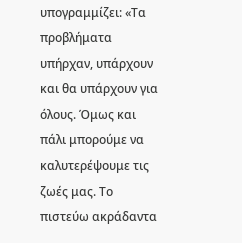υπογραμμίζει: «Τα προβλήματα υπήρχαν, υπάρχουν και θα υπάρχουν για όλους. Όμως και πάλι μπορούμε να καλυτερέψουμε τις ζωές μας. Το πιστεύω ακράδαντα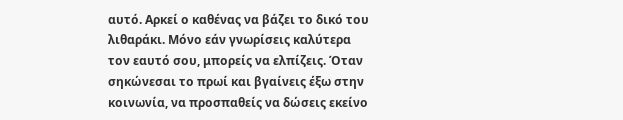αυτό. Αρκεί ο καθένας να βάζει το δικό του λιθαράκι. Μόνο εάν γνωρίσεις καλύτερα τον εαυτό σου, μπορείς να ελπίζεις. Όταν σηκώνεσαι το πρωί και βγαίνεις έξω στην κοινωνία, να προσπαθείς να δώσεις εκείνο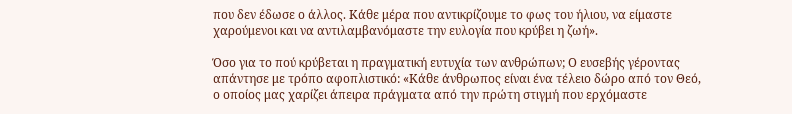που δεν έδωσε ο άλλος. Κάθε μέρα που αντικρίζουμε το φως του ήλιου, να είμαστε χαρούμενοι και να αντιλαμβανόμαστε την ευλογία που κρύβει η ζωή».

Όσο για το πού κρύβεται η πραγματική ευτυχία των ανθρώπων; Ο ευσεβής γέροντας απάντησε με τρόπο αφοπλιστικό: «Κάθε άνθρωπος είναι ένα τέλειο δώρο από τον Θεό, ο οποίος μας χαρίζει άπειρα πράγματα από την πρώτη στιγμή που ερχόμαστε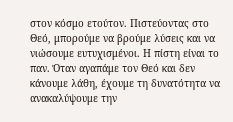στον κόσμο ετούτον. Πιστεύοντας στο Θεό, μπορούμε να βρούμε λύσεις και να νιώσουμε ευτυχισμένοι. Η πίστη είναι το παν. Όταν αγαπάμε τον Θεό και δεν κάνουμε λάθη, έχουμε τη δυνατότητα να ανακαλύψουμε την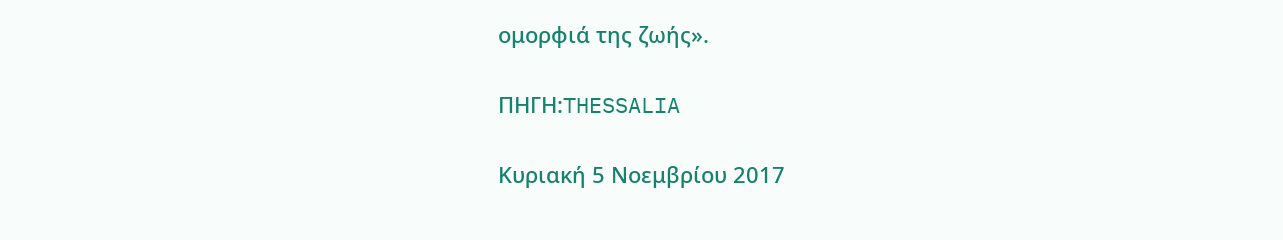ομορφιά της ζωής».

ΠΗΓΗ:THESSALIA

Κυριακή 5 Νοεμβρίου 2017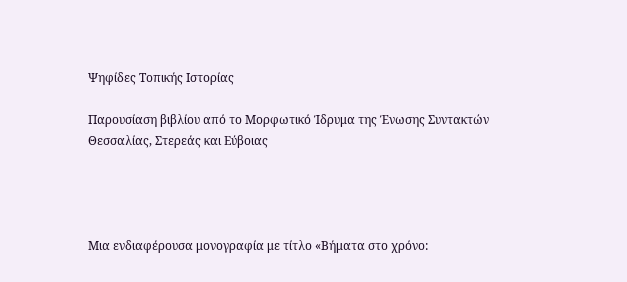Ψηφίδες Τοπικής Ιστορίας

Παρουσίαση βιβλίου από το Μορφωτικό Ίδρυμα της Ένωσης Συντακτών Θεσσαλίας, Στερεάς και Εύβοιας




Μια ενδιαφέρουσα μονογραφία με τίτλο «Βήματα στο χρόνο: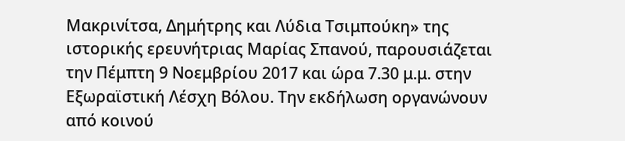Μακρινίτσα, Δημήτρης και Λύδια Τσιμπούκη» της ιστορικής ερευνήτριας Μαρίας Σπανού, παρουσιάζεται την Πέμπτη 9 Νοεμβρίου 2017 και ώρα 7.30 μ.μ. στην Εξωραϊστική Λέσχη Βόλου. Την εκδήλωση οργανώνουν από κοινού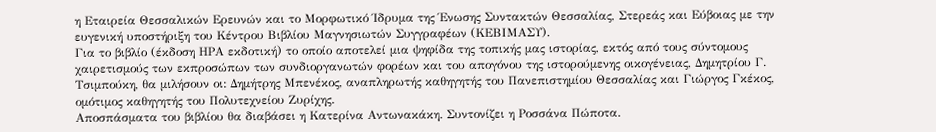η Εταιρεία Θεσσαλικών Ερευνών και το Μορφωτικό Ίδρυμα της Ένωσης Συντακτών Θεσσαλίας, Στερεάς και Εύβοιας με την ευγενική υποστήριξη του Κέντρου Βιβλίου Μαγνησιωτών Συγγραφέων (ΚΕΒΙΜΑΣΥ).
Για το βιβλίο (έκδοση ΗΡΑ εκδοτική) το οποίο αποτελεί μια ψηφίδα της τοπικής μας ιστορίας, εκτός από τους σύντομους χαιρετισμούς των εκπροσώπων των συνδιοργανωτών φορέων και του απογόνου της ιστορούμενης οικογένειας, Δημητρίου Γ. Τσιμπούκη, θα μιλήσουν οι: Δημήτρης Μπενέκος, αναπληρωτής καθηγητής του Πανεπιστημίου Θεσσαλίας και Γιώργος Γκέκος, ομότιμος καθηγητής του Πολυτεχνείου Ζυρίχης.
Αποσπάσματα του βιβλίου θα διαβάσει η Κατερίνα Αντωνακάκη. Συντονίζει η Ροσσάνα Πώποτα.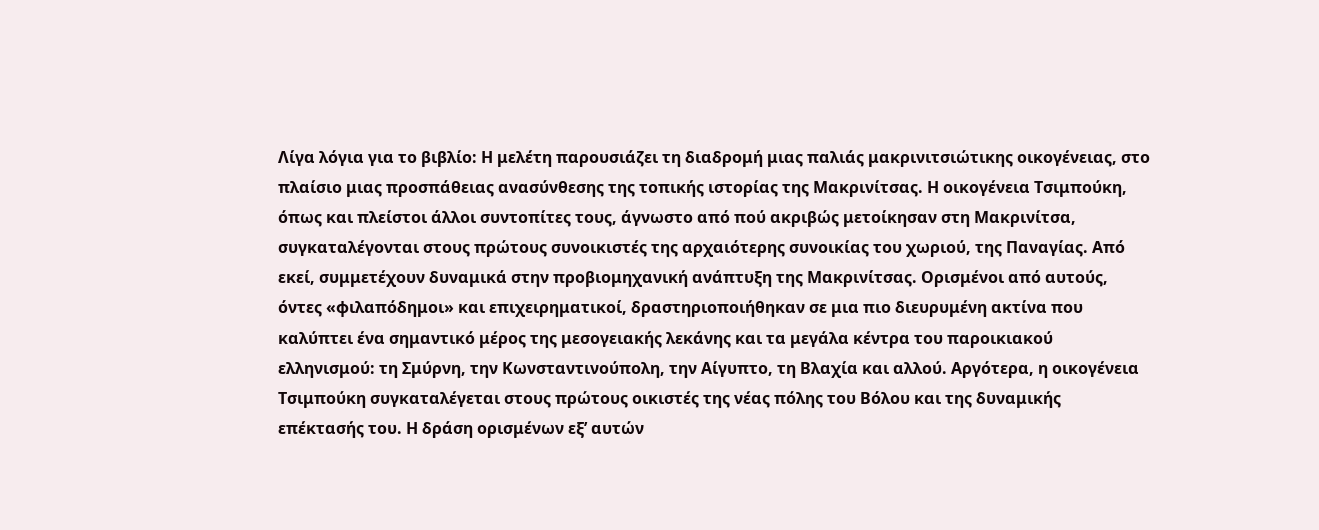Λίγα λόγια για το βιβλίο: Η μελέτη παρουσιάζει τη διαδρομή μιας παλιάς μακρινιτσιώτικης οικογένειας, στο πλαίσιο μιας προσπάθειας ανασύνθεσης της τοπικής ιστορίας της Μακρινίτσας. Η οικογένεια Τσιμπούκη, όπως και πλείστοι άλλοι συντοπίτες τους, άγνωστο από πού ακριβώς μετοίκησαν στη Μακρινίτσα, συγκαταλέγονται στους πρώτους συνοικιστές της αρχαιότερης συνοικίας του χωριού, της Παναγίας. Από εκεί, συμμετέχουν δυναμικά στην προβιομηχανική ανάπτυξη της Μακρινίτσας. Ορισμένοι από αυτούς, όντες «φιλαπόδημοι» και επιχειρηματικοί, δραστηριοποιήθηκαν σε μια πιο διευρυμένη ακτίνα που καλύπτει ένα σημαντικό μέρος της μεσογειακής λεκάνης και τα μεγάλα κέντρα του παροικιακού ελληνισμού: τη Σμύρνη, την Κωνσταντινούπολη, την Αίγυπτο, τη Βλαχία και αλλού. Aργότερα, η οικογένεια Τσιμπούκη συγκαταλέγεται στους πρώτους οικιστές της νέας πόλης του Βόλου και της δυναμικής επέκτασής του. Η δράση ορισμένων εξ’ αυτών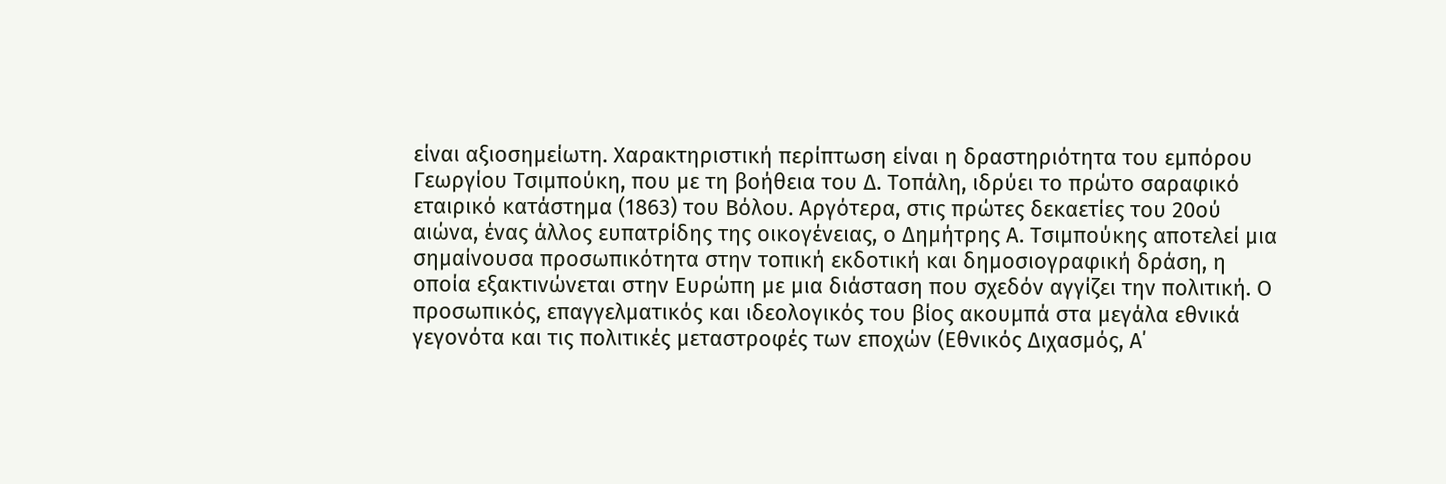είναι αξιοσημείωτη. Χαρακτηριστική περίπτωση είναι η δραστηριότητα του εμπόρου Γεωργίου Τσιμπούκη, που με τη βοήθεια του Δ. Τοπάλη, ιδρύει το πρώτο σαραφικό εταιρικό κατάστημα (1863) του Βόλου. Αργότερα, στις πρώτες δεκαετίες του 20ού αιώνα, ένας άλλος ευπατρίδης της οικογένειας, ο Δημήτρης Α. Τσιμπούκης αποτελεί μια σημαίνουσα προσωπικότητα στην τοπική εκδοτική και δημοσιογραφική δράση, η οποία εξακτινώνεται στην Ευρώπη με μια διάσταση που σχεδόν αγγίζει την πολιτική. Ο προσωπικός, επαγγελματικός και ιδεολογικός του βίος ακουμπά στα μεγάλα εθνικά γεγονότα και τις πολιτικές μεταστροφές των εποχών (Εθνικός Διχασμός, Α΄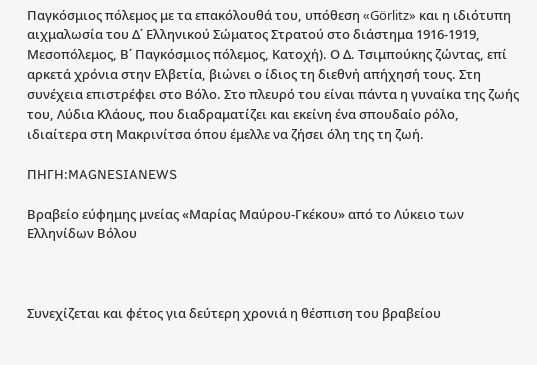Παγκόσμιος πόλεμος με τα επακόλουθά του, υπόθεση «Görlitz» και η ιδιότυπη αιχμαλωσία του Δ΄ Ελληνικού Σώματος Στρατού στο διάστημα 1916-1919, Μεσοπόλεμος, Β΄ Παγκόσμιος πόλεμος, Κατοχή). Ο Δ. Τσιμπούκης ζώντας, επί αρκετά χρόνια στην Ελβετία, βιώνει ο ίδιος τη διεθνή απήχησή τους. Στη συνέχεια επιστρέφει στο Βόλο. Στο πλευρό του είναι πάντα η γυναίκα της ζωής του, Λύδια Κλάους, που διαδραματίζει και εκείνη ένα σπουδαίο ρόλο, ιδιαίτερα στη Μακρινίτσα όπου έμελλε να ζήσει όλη της τη ζωή.

ΠΗΓΗ:MAGNESIANEWS

Βραβείο εύφημης μνείας «Μαρίας Μαύρου-Γκέκου» από το Λύκειο των Ελληνίδων Βόλου



Συνεχίζεται και φέτος για δεύτερη χρονιά η θέσπιση του βραβείου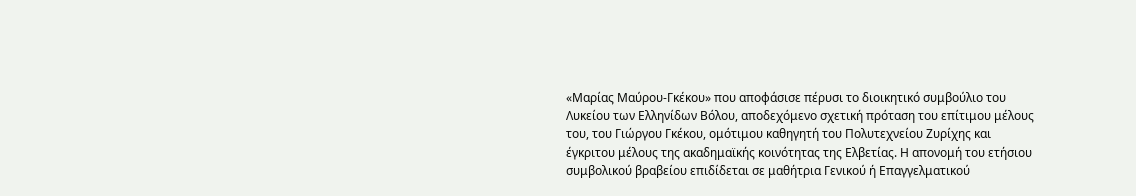«Μαρίας Μαύρου-Γκέκου» που αποφάσισε πέρυσι το διοικητικό συμβούλιο του Λυκείου των Ελληνίδων Βόλου, αποδεχόμενο σχετική πρόταση του επίτιμου μέλους του, του Γιώργου Γκέκου, ομότιμου καθηγητή του Πολυτεχνείου Ζυρίχης και έγκριτου μέλους της ακαδημαϊκής κοινότητας της Ελβετίας. Η απονομή του ετήσιου συμβολικού βραβείου επιδίδεται σε μαθήτρια Γενικού ή Επαγγελματικού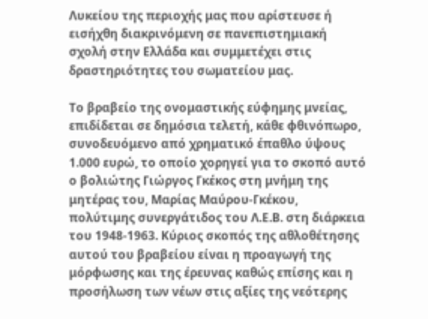Λυκείου της περιοχής μας που αρίστευσε ή εισήχθη διακρινόμενη σε πανεπιστημιακή σχολή στην Ελλάδα και συμμετέχει στις δραστηριότητες του σωματείου μας.

Το βραβείο της ονομαστικής εύφημης μνείας, επιδίδεται σε δημόσια τελετή, κάθε φθινόπωρο, συνοδευόμενο από χρηματικό έπαθλο ύψους 1.000 ευρώ, το οποίο χορηγεί για το σκοπό αυτό ο βολιώτης Γιώργος Γκέκος στη μνήμη της μητέρας του, Μαρίας Μαύρου-Γκέκου, πολύτιμης συνεργάτιδος του Λ.Ε.Β. στη διάρκεια του 1948-1963. Κύριος σκοπός της αθλοθέτησης αυτού του βραβείου είναι η προαγωγή της μόρφωσης και της έρευνας καθώς επίσης και η προσήλωση των νέων στις αξίες της νεότερης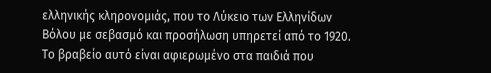ελληνικής κληρονομιάς, που το Λύκειο των Ελληνίδων Βόλου με σεβασμό και προσήλωση υπηρετεί από το 1920. Το βραβείο αυτό είναι αφιερωμένο στα παιδιά που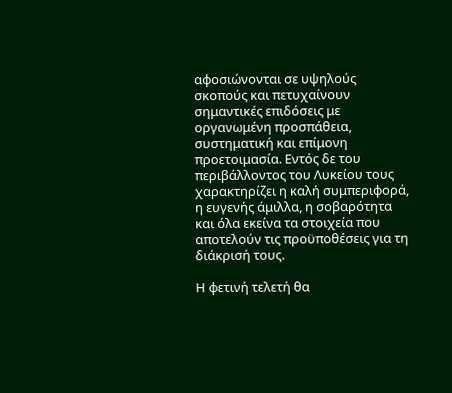αφοσιώνονται σε υψηλούς σκοπούς και πετυχαίνουν σημαντικές επιδόσεις με οργανωμένη προσπάθεια, συστηματική και επίμονη προετοιμασία. Εντός δε του περιβάλλοντος του Λυκείου τους χαρακτηρίζει η καλή συμπεριφορά, η ευγενής άμιλλα, η σοβαρότητα και όλα εκείνα τα στοιχεία που αποτελούν τις προϋποθέσεις για τη διάκρισή τους.

Η φετινή τελετή θα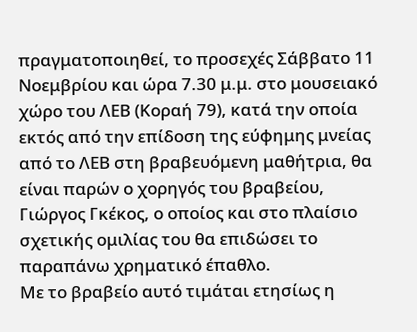πραγματοποιηθεί, το προσεχές Σάββατο 11 Νοεμβρίου και ώρα 7.30 μ.μ. στο μουσειακό χώρο του ΛΕΒ (Κοραή 79), κατά την οποία εκτός από την επίδοση της εύφημης μνείας από το ΛΕΒ στη βραβευόμενη μαθήτρια, θα είναι παρών ο χορηγός του βραβείου, Γιώργος Γκέκος, ο οποίος και στο πλαίσιο σχετικής ομιλίας του θα επιδώσει το παραπάνω χρηματικό έπαθλο.
Με το βραβείο αυτό τιμάται ετησίως η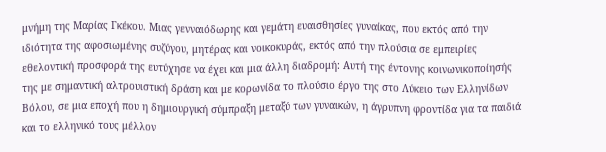μνήμη της Μαρίας Γκέκου. Μιας γενναιόδωρης και γεμάτη ευαισθησίες γυναίκας, που εκτός από την ιδιότητα της αφοσιωμένης συζύγου, μητέρας και νοικοκυράς, εκτός από την πλούσια σε εμπειρίες εθελοντική προσφορά της ευτύχησε να έχει και μια άλλη διαδρομή: Aυτή της έντονης κοινωνικοποίησής της με σημαντική αλτρουιστική δράση και με κορωνίδα το πλούσιο έργο της στο Λύκειο των Ελληνίδων Βόλου, σε μια εποχή που η δημιουργική σύμπραξη μεταξύ των γυναικών, η άγρυπνη φροντίδα για τα παιδιά και το ελληνικό τους μέλλον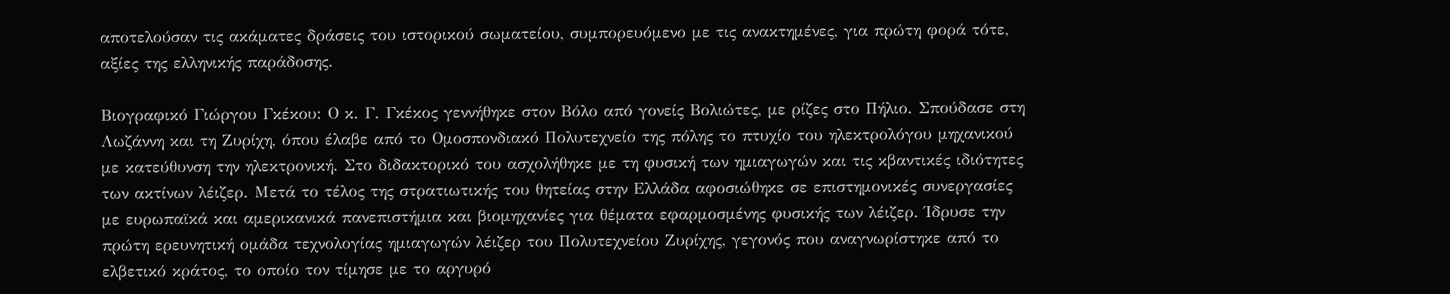αποτελούσαν τις ακάματες δράσεις του ιστορικού σωματείου, συμπορευόμενο με τις ανακτημένες, για πρώτη φορά τότε, αξίες της ελληνικής παράδοσης.

Βιογραφικό Γιώργου Γκέκου: Ο κ. Γ. Γκέκος γεννήθηκε στον Βόλο από γονείς Βολιώτες, με ρίζες στο Πήλιο. Σπούδασε στη Λωζάννη και τη Ζυρίχη, όπου έλαβε από το Ομοσπονδιακό Πολυτεχνείο της πόλης το πτυχίο του ηλεκτρολόγου μηχανικού με κατεύθυνση την ηλεκτρονική. Στο διδακτορικό του ασχολήθηκε με τη φυσική των ημιαγωγών και τις κβαντικές ιδιότητες των ακτίνων λέιζερ. Μετά το τέλος της στρατιωτικής του θητείας στην Ελλάδα αφοσιώθηκε σε επιστημονικές συνεργασίες με ευρωπαϊκά και αμερικανικά πανεπιστήμια και βιομηχανίες για θέματα εφαρμοσμένης φυσικής των λέιζερ. Ίδρυσε την πρώτη ερευνητική ομάδα τεχνολογίας ημιαγωγών λέιζερ του Πολυτεχνείου Ζυρίχης, γεγονός που αναγνωρίστηκε από το ελβετικό κράτος, το οποίο τον τίμησε με το αργυρό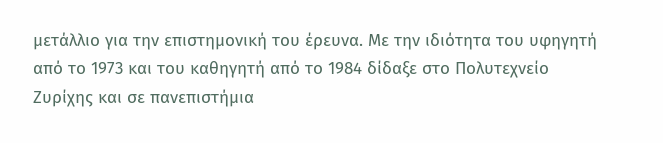μετάλλιο για την επιστημονική του έρευνα. Με την ιδιότητα του υφηγητή από το 1973 και του καθηγητή από το 1984 δίδαξε στο Πολυτεχνείο Ζυρίχης και σε πανεπιστήμια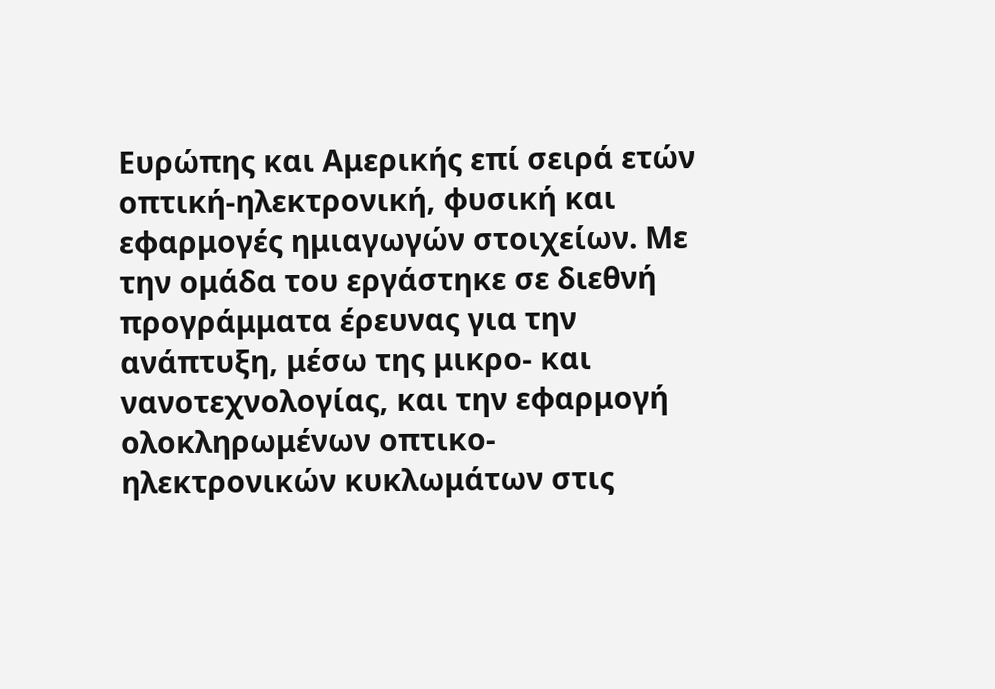Ευρώπης και Αμερικής επί σειρά ετών οπτική-ηλεκτρονική, φυσική και εφαρμογές ημιαγωγών στοιχείων. Με την ομάδα του εργάστηκε σε διεθνή προγράμματα έρευνας για την ανάπτυξη, μέσω της μικρο- και νανοτεχνολογίας, και την εφαρμογή ολοκληρωμένων οπτικο-ηλεκτρονικών κυκλωμάτων στις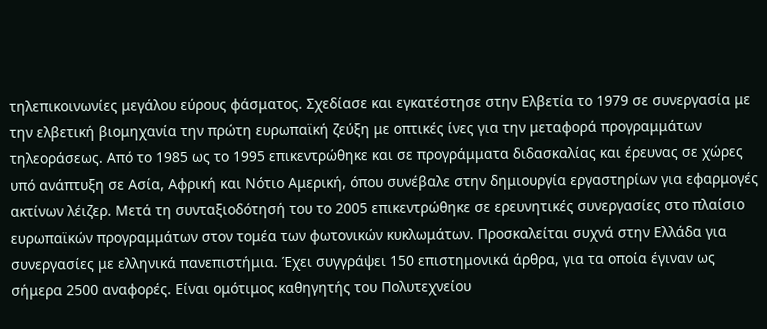τηλεπικοινωνίες μεγάλου εύρους φάσματος. Σχεδίασε και εγκατέστησε στην Ελβετία το 1979 σε συνεργασία με την ελβετική βιομηχανία την πρώτη ευρωπαϊκή ζεύξη με οπτικές ίνες για την μεταφορά προγραμμάτων τηλεοράσεως. Από το 1985 ως το 1995 επικεντρώθηκε και σε προγράμματα διδασκαλίας και έρευνας σε χώρες υπό ανάπτυξη σε Ασία, Αφρική και Νότιο Αμερική, όπου συνέβαλε στην δημιουργία εργαστηρίων για εφαρμογές ακτίνων λέιζερ. Μετά τη συνταξιοδότησή του το 2005 επικεντρώθηκε σε ερευνητικές συνεργασίες στο πλαίσιο ευρωπαϊκών προγραμμάτων στον τομέα των φωτονικών κυκλωμάτων. Προσκαλείται συχνά στην Ελλάδα για συνεργασίες με ελληνικά πανεπιστήμια. Έχει συγγράψει 150 επιστημονικά άρθρα, για τα οποία έγιναν ως σήμερα 2500 αναφορές. Είναι ομότιμος καθηγητής του Πολυτεχνείου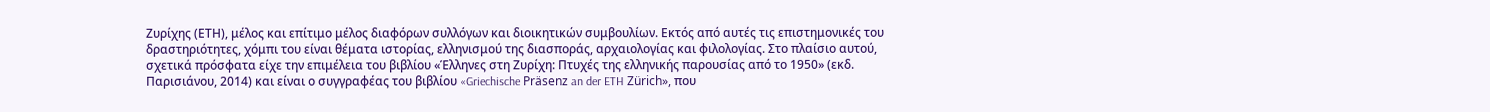Ζυρίχης (ΕΤΗ), μέλος και επίτιμο μέλος διαφόρων συλλόγων και διοικητικών συμβουλίων. Εκτός από αυτές τις επιστημονικές του δραστηριότητες, χόμπι του είναι θέματα ιστορίας, ελληνισμού της διασποράς, αρχαιολογίας και φιλολογίας. Στο πλαίσιο αυτού, σχετικά πρόσφατα είχε την επιμέλεια του βιβλίου «Έλληνες στη Ζυρίχη: Πτυχές της ελληνικής παρουσίας από το 1950» (εκδ. Παρισιάνου, 2014) και είναι ο συγγραφέας του βιβλίου «Griechische Präsenz an der ETH Zürich», που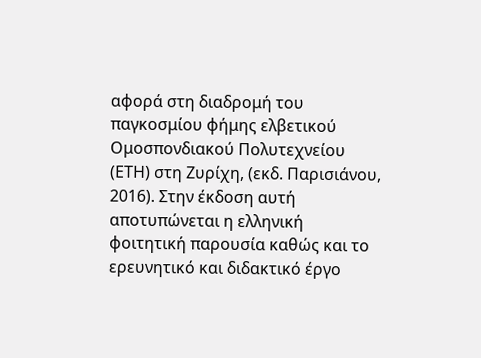αφορά στη διαδρομή του παγκοσμίου φήμης ελβετικού Ομοσπονδιακού Πολυτεχνείου (ΕΤΗ) στη Ζυρίχη, (εκδ. Παρισιάνου, 2016). Στην έκδοση αυτή αποτυπώνεται η ελληνική φοιτητική παρουσία καθώς και το ερευνητικό και διδακτικό έργο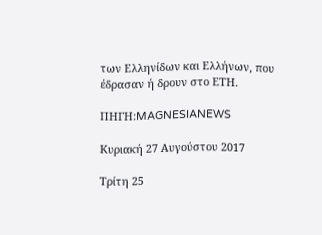των Ελληνίδων και Ελλήνων, που έδρασαν ή δρουν στο ΕΤΗ.

ΠΗΓΗ:MAGNESIANEWS

Κυριακή 27 Αυγούστου 2017

Τρίτη 25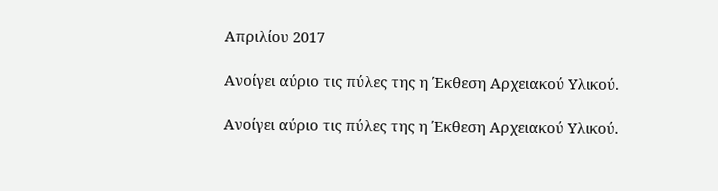Απριλίου 2017

Ανοίγει αύριο τις πύλες της η Έκθεση Αρχειακού Υλικού.

Ανοίγει αύριο τις πύλες της η Έκθεση Αρχειακού Υλικού.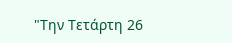"Την Τετάρτη 26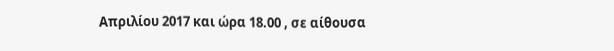Απριλίου 2017 και ώρα 18.00 , σε αίθουσα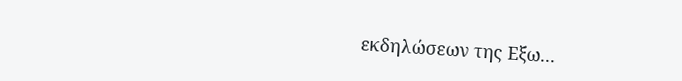εκδηλώσεων της Εξω...